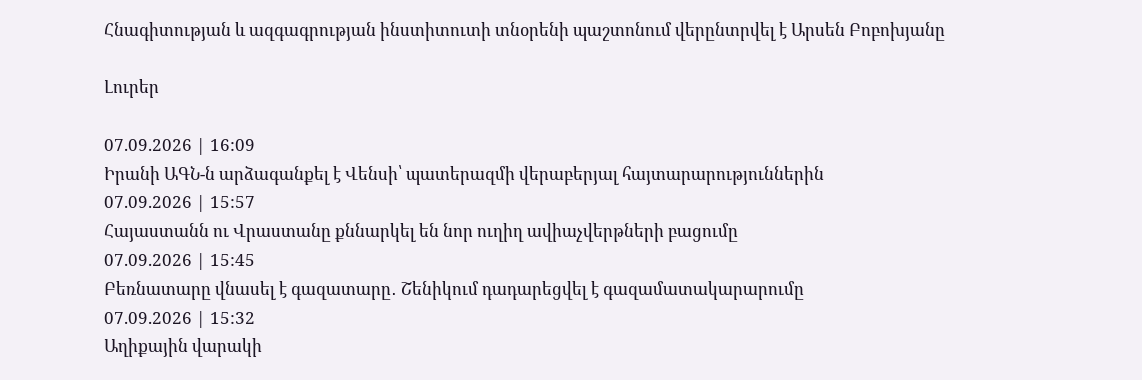Հնագիտության և ազգագրության ինստիտուտի տնօրենի պաշտոնում վերընտրվել է Արսեն Բոբոխյանը

Լուրեր

07.09.2026 | 16:09
Իրանի ԱԳՆ-ն արձագանքել է Վենսի՝ պատերազմի վերաբերյալ հայտարարություններին
07.09.2026 | 15:57
Հայաստանն ու Վրաստանը քննարկել են նոր ուղիղ ավիաչվերթների բացումը
07.09.2026 | 15:45
Բեռնատարը վնասել է գազատարը․ Շենիկում դադարեցվել է գազամատակարարումը
07.09.2026 | 15:32
Աղիքային վարակի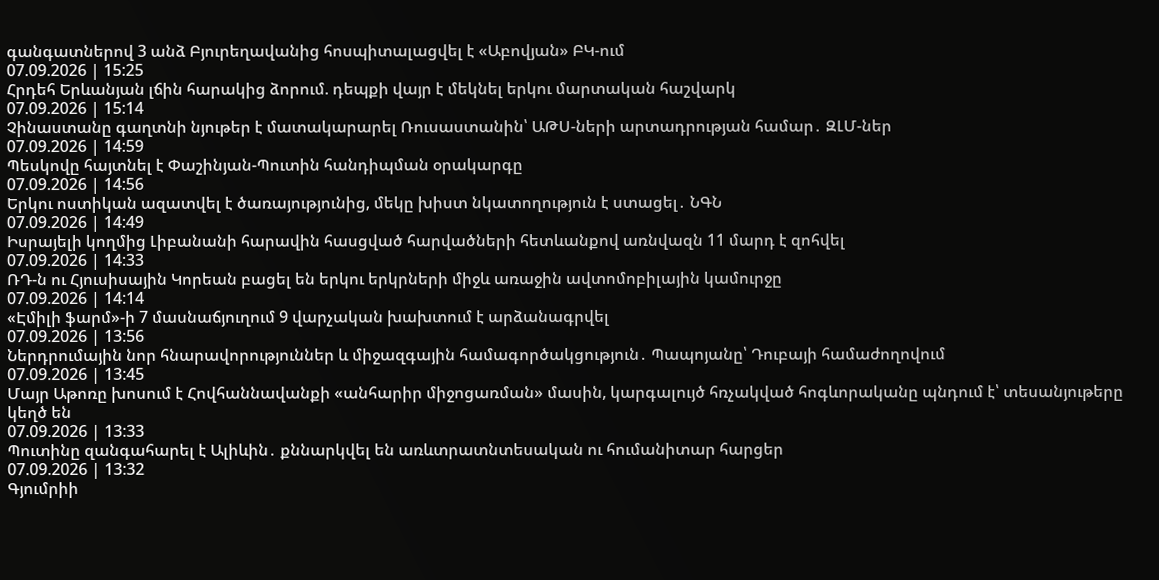գանգատներով 3 անձ Բյուրեղավանից հոսպիտալացվել է «Աբովյան» ԲԿ-ում
07.09.2026 | 15:25
Հրդեհ Երևանյան լճին հարակից ձորում. դեպքի վայր է մեկնել երկու մարտական հաշվարկ
07.09.2026 | 15:14
Չինաստանը գաղտնի նյութեր է մատակարարել Ռուսաստանին՝ ԱԹՍ-ների արտադրության համար․ ԶԼՄ-ներ
07.09.2026 | 14:59
Պեսկովը հայտնել է Փաշինյան-Պուտին հանդիպման օրակարգը
07.09.2026 | 14:56
Երկու ոստիկան ազատվել է ծառայությունից, մեկը խիստ նկատողություն է ստացել․ ՆԳՆ
07.09.2026 | 14:49
Իսրայելի կողմից Լիբանանի հարավին հասցված հարվածների հետևանքով առնվազն 11 մարդ է զոհվել
07.09.2026 | 14:33
ՌԴ-ն ու Հյուսիսային Կորեան բացել են երկու երկրների միջև առաջին ավտոմոբիլային կամուրջը
07.09.2026 | 14:14
«Էմիլի ֆարմ»-ի 7 մասնաճյուղում 9 վարչական խախտում է արձանագրվել
07.09.2026 | 13:56
Ներդրումային նոր հնարավորություններ և միջազգային համագործակցություն․ Պապոյանը՝ Դուբայի համաժողովում
07.09.2026 | 13:45
Մայր Աթոռը խոսում է Հովհաննավանքի «անհարիր միջոցառման» մասին, կարգալույծ հռչակված հոգևորականը պնդում է՝ տեսանյութերը կեղծ են
07.09.2026 | 13:33
Պուտինը զանգահարել է Ալիևին․ քննարկվել են առևտրատնտեսական ու հումանիտար հարցեր
07.09.2026 | 13:32
Գյումրիի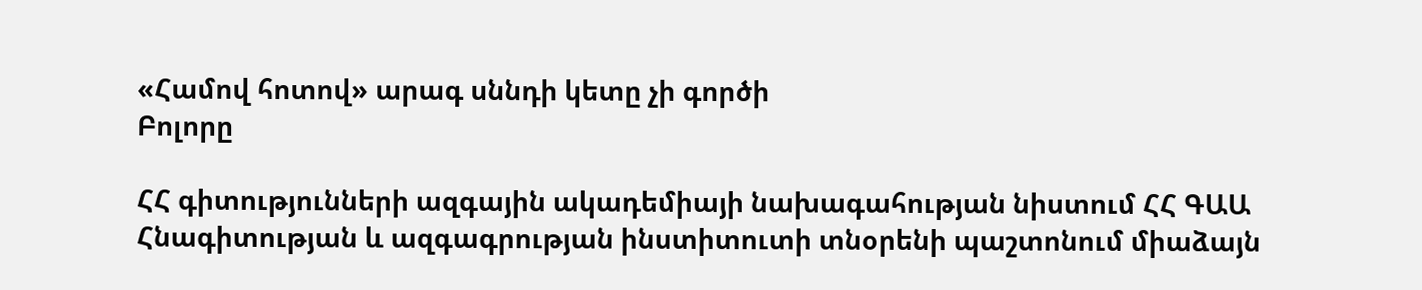«Համով հոտով» արագ սննդի կետը չի գործի
Բոլորը

ՀՀ գիտությունների ազգային ակադեմիայի նախագահության նիստում ՀՀ ԳԱԱ Հնագիտության և ազգագրության ինստիտուտի տնօրենի պաշտոնում միաձայն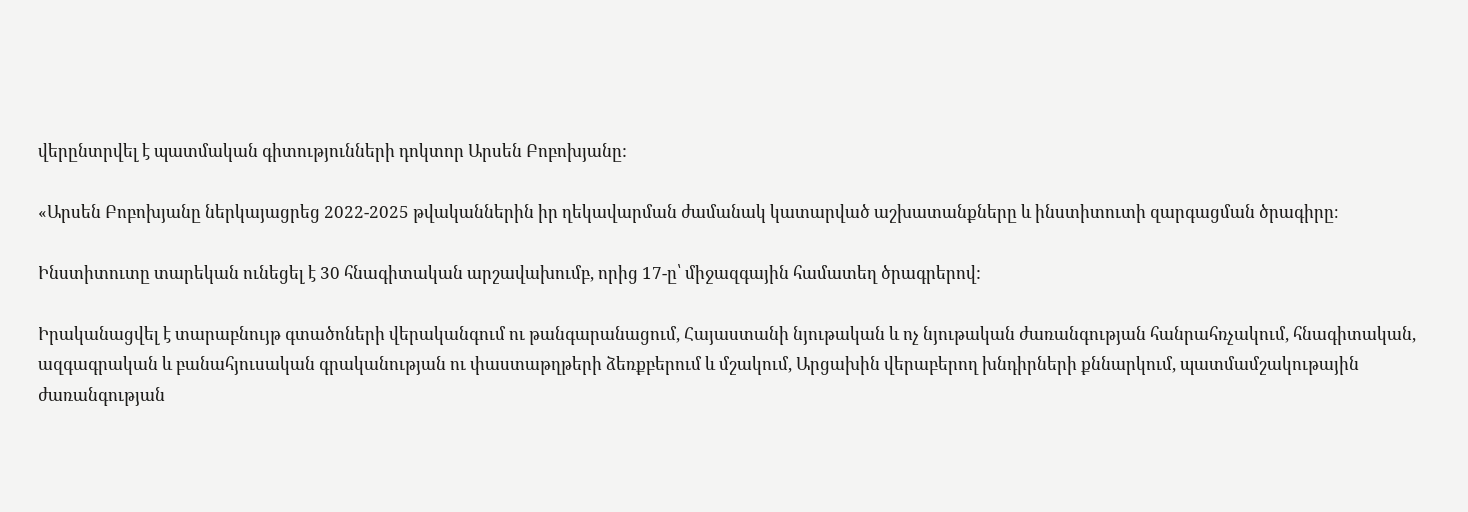վերընտրվել է պատմական գիտությունների դոկտոր Արսեն Բոբոխյանը:

«Արսեն Բոբոխյանը ներկայացրեց 2022-2025 թվականներին իր ղեկավարման ժամանակ կատարված աշխատանքները և ինստիտուտի զարգացման ծրագիրը։

Ինստիտուտը տարեկան ունեցել է 30 հնագիտական արշավախումբ, որից 17-ը՝ միջազգային համատեղ ծրագրերով:

Իրականացվել է տարաբնույթ գտածոների վերականգում ու թանգարանացում, Հայաստանի նյութական և ոչ նյութական ժառանգության հանրահռչակում, հնագիտական, ազգագրական և բանահյուսական գրականության ու փաստաթղթերի ձեռքբերում և մշակում, Արցախին վերաբերող խնդիրների քննարկում, պատմամշակութային ժառանգության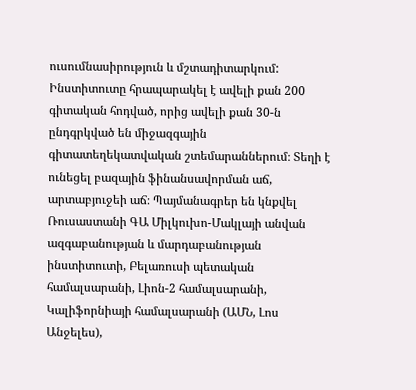ուսումնասիրություն և մշտադիտարկում: Ինստիտուտը հրապարակել է ավելի քան 200 գիտական հոդված, որից ավելի քան 30-ն ընդգրկված են միջազգային գիտատեղեկատվական շտեմարաններում։ Տեղի է ունեցել բազային ֆինանսավորման աճ, արտաբյուջեի աճ։ Պայմանագրեր են կնքվել Ռուսաստանի ԳԱ Միլկուխո-Մակլայի անվան ազգաբանության և մարդաբանության ինստիտուտի, Բելառուսի պետական համալսարանի, Լիոն-2 համալսարանի, Կալիֆորնիայի համալսարանի (ԱՄՆ, Լոս Անջելես),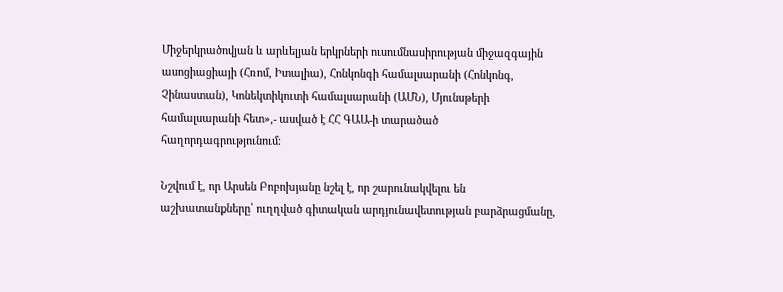Միջերկրածովյան և արևելյան երկրների ուսումնասիրության միջազգային ասոցիացիայի (Հռոմ, Իտալիա), Հոնկոնգի համալսարանի (Հոնկոնգ, Չինաստան), Կոնեկտիկուտի համալսարանի (ԱՄՆ), Մյունսթերի համալսարանի հետ»,- ասված է ՀՀ ԳԱԱ-ի տարածած հաղորդագրությունում։

Նշվում է, որ Արսեն Բոբոխյանը նշել է, որ շարունակվելու են աշխատանքները՝ ուղղված գիտական արդյունավետության բարձրացմանը,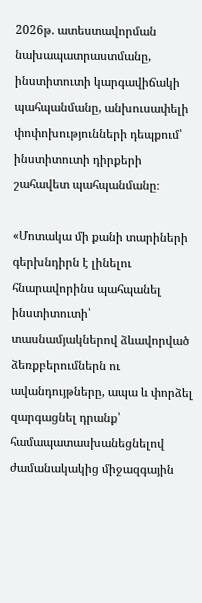2026թ. ատեստավորման նախապատրաստմանը, ինստիտուտի կարգավիճակի պահպանմանը, անխուսափելի փոփոխությունների դեպքում՝ ինստիտուտի դիրքերի շահավետ պահպանմանը։

«Մոտակա մի քանի տարիների գերխնդիրն է լինելու հնարավորինս պահպանել ինստիտուտի՝ տասնամյակներով ձևավորված ձեռքբերումներն ու ավանդույթները, ապա և փորձել զարգացնել դրանք՝ համապատասխանեցնելով ժամանակակից միջազգային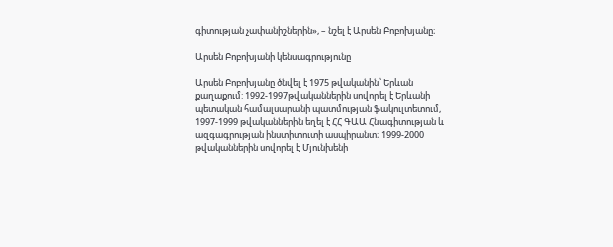գիտության չափանիշներին», – նշել է Արսեն Բոբոխյանը։

Արսեն Բոբոխյանի կենսագրությունը

Արսեն Բոբոխյանը ծնվել է 1975 թվականին՝ Երևան քաղաքում: 1992-1997թվականներին սովորել է Երևանի պետական համալսարանի պատմության ֆակուլտետում, 1997-1999 թվականներին եղել է ՀՀ ԳԱԱ Հնագիտության և ազգագրության ինստիտուտի ասպիրանտ։ 1999-2000 թվականներին սովորել է Մյունխենի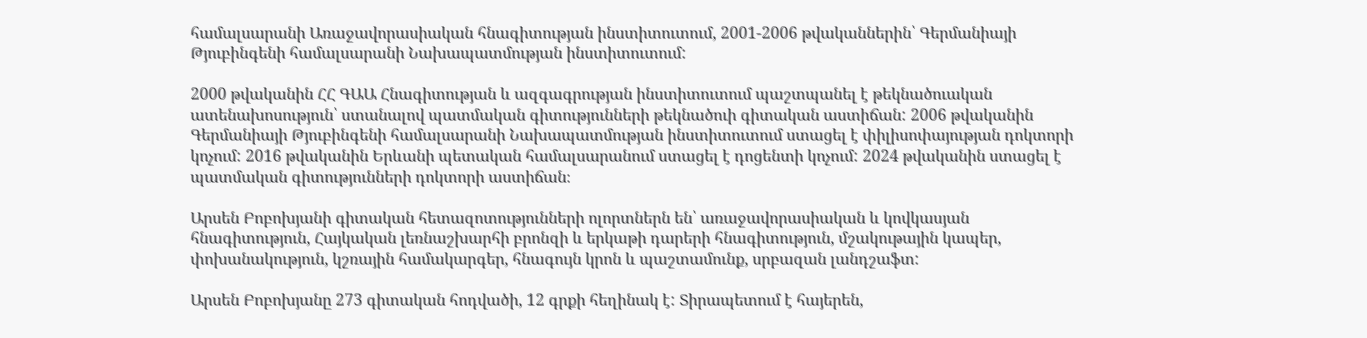համալսարանի Առաջավորասիական հնագիտության ինստիտուտում, 2001-2006 թվականներին՝ Գերմանիայի Թյուբինգենի համալսարանի Նախապատմության ինստիտուտում:

2000 թվականին ՀՀ ԳԱԱ Հնագիտության և ազգագրության ինստիտուտում պաշտպանել է թեկնածուական ատենախոսություն՝ ստանալով պատմական գիտությունների թեկնածուի գիտական աստիճան: 2006 թվականին Գերմանիայի Թյուբինգենի համալսարանի Նախապատմության ինստիտուտում ստացել է փիլիսոփայության դոկտորի կոչում: 2016 թվականին Երևանի պետական համալսարանում ստացել է դոցենտի կոչում: 2024 թվականին ստացել է պատմական գիտությունների դոկտորի աստիճան։

Արսեն Բոբոխյանի գիտական հետազոտությունների ոլորտներն են՝ առաջավորասիական և կովկասյան հնագիտություն, Հայկական լեռնաշխարհի բրոնզի և երկաթի դարերի հնագիտություն, մշակութային կապեր, փոխանակություն, կշռային համակարգեր, հնագույն կրոն և պաշտամունք, սրբազան լանդշաֆտ:

Արսեն Բոբոխյանը 273 գիտական հոդվածի, 12 գրքի հեղինակ է: Տիրապետում է հայերեն,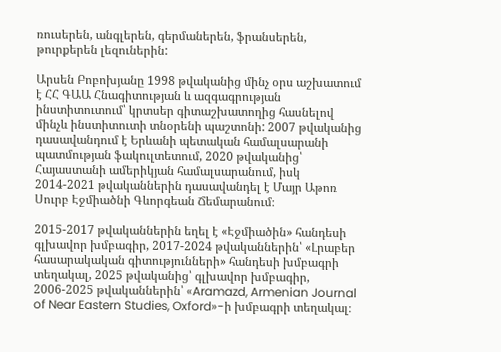ռուսերեն, անգլերեն, գերմաներեն, ֆրանսերեն, թուրքերեն լեզուներին:

Արսեն Բոբոխյանը 1998 թվականից մինչ օրս աշխատում է ՀՀ ԳԱԱ Հնագիտության և ազգագրության ինստիտուտում՝ կրտսեր գիտաշխատողից հասնելով մինչև ինստիտուտի տնօրենի պաշտոնի: 2007 թվականից դասավանդում է Երևանի պետական համալսարանի պատմության ֆակուլտետում, 2020 թվականից՝ Հայաստանի ամերիկյան համալսարանում, իսկ 2014-2021 թվականներին դասավանդել է Մայր Աթոռ Սուրբ Էջմիածնի Գևորգեան Ճեմարանում։

2015-2017 թվականներին եղել է «Էջմիածին» հանդեսի գլխավոր խմբագիր, 2017-2024 թվականներին՝ «Լրաբեր հասարակական գիտությունների» հանդեսի խմբագրի տեղակալ, 2025 թվականից՝ գլխավոր խմբագիր, 2006-2025 թվականներին՝ «Aramazd, Armenian Journal of Near Eastern Studies, Oxford»-ի խմբագրի տեղակալ։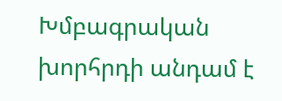Խմբագրական խորհրդի անդամ է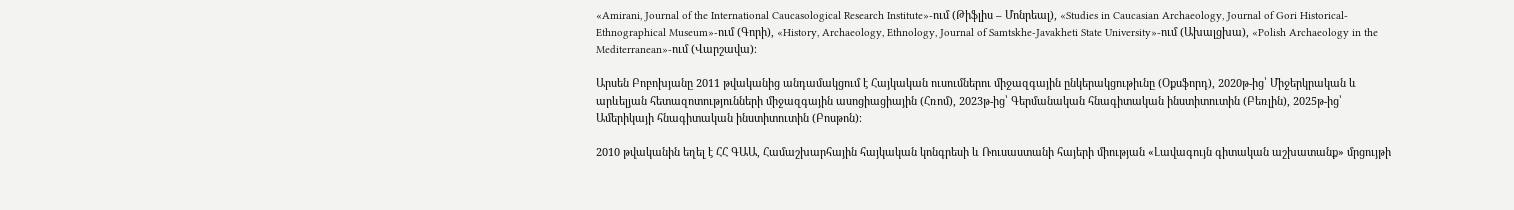«Amirani, Journal of the International Caucasological Research Institute»-ում (Թիֆլիս – Մոնրեալ), «Studies in Caucasian Archaeology, Journal of Gori Historical-Ethnographical Museum»-ում (Գորի), «History, Archaeology, Ethnology, Journal of Samtskhe-Javakheti State University»-ում (Ախալցխա), «Polish Archaeology in the Mediterranean»-ում (Վարշավա)։

Արսեն Բոբոխյանը 2011 թվականից անդամակցում է Հայկական ուսումներու միջազգային ընկերակցութիւնը (Օքսֆորդ), 2020թ-ից՝ Միջերկրական և արևելյան հետազոտությունների միջազգային ասոցիացիային (Հռոմ), 2023թ-ից՝ Գերմանական հնագիտական ինստիտուտին (Բեռլին), 2025թ-ից՝ Ամերիկայի հնագիտական ինստիտուտին (Բոսթոն)։

2010 թվականին եղել է ՀՀ ԳԱԱ, Համաշխարհային հայկական կոնգրեսի և Ռուսաստանի հայերի միության «Լավագույն գիտական աշխատանք» մրցույթի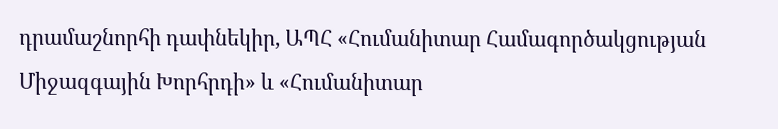դրամաշնորհի դափնեկիր, ԱՊՀ «Հումանիտար Համագործակցության Միջազգային Խորհրդի» և «Հումանիտար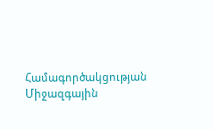Համագործակցության Միջազգային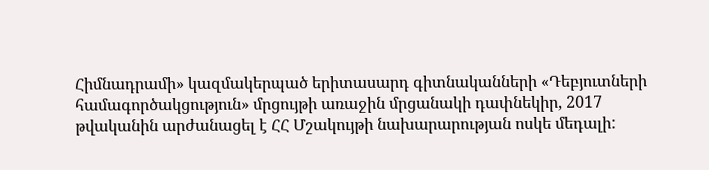Հիմնադրամի» կազմակերպած երիտասարդ գիտնականների «Դեբյուտների համագործակցություն» մրցույթի առաջին մրցանակի դափնեկիր, 2017 թվականին արժանացել է ՀՀ Մշակույթի նախարարության ոսկե մեդալի: